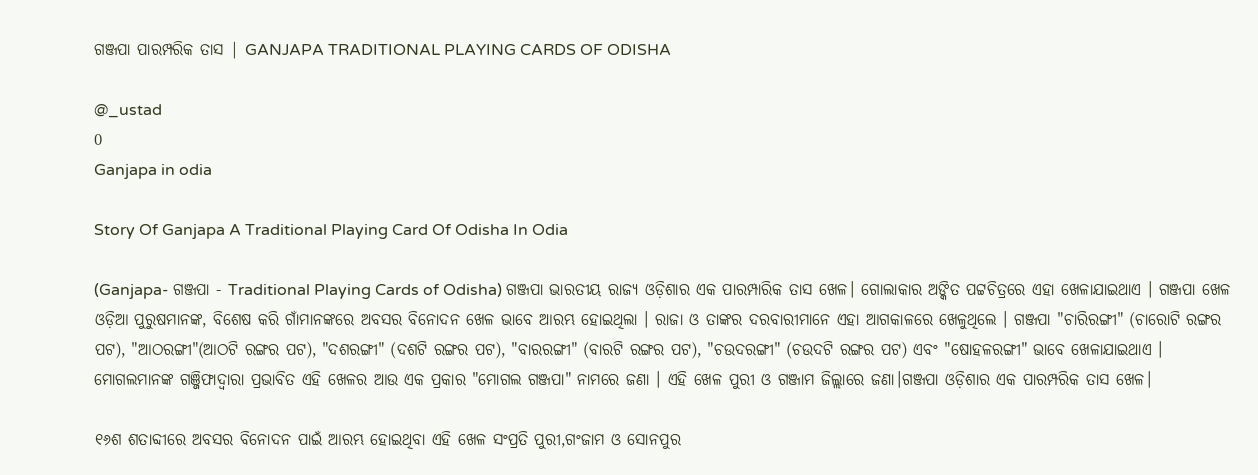ଗଞ୍ଜପା ପାରମ୍ପରିକ ତାସ | GANJAPA TRADITIONAL PLAYING CARDS OF ODISHA

@_ustad
0
Ganjapa in odia

Story Of Ganjapa A Traditional Playing Card Of Odisha In Odia

(Ganjapa- ଗଞ୍ଜପା - Traditional Playing Cards of Odisha) ଗଞ୍ଜପା ଭାରତୀୟ ରାଜ୍ୟ ଓଡ଼ିଶାର ଏକ ପାରମ୍ପାରିକ ତାସ ଖେଳ। ଗୋଲାକାର ଅଙ୍କିତ ପଟ୍ଟଚିତ୍ରରେ ଏହା ଖେଳାଯାଇଥାଏ । ଗଞ୍ଜପା ଖେଳ ଓଡ଼ିଆ ପୁରୁଷମାନଙ୍କ, ବିଶେଷ କରି ଗାଁମାନଙ୍କରେ ଅବସର ବିନୋଦନ ଖେଳ ଭାବେ ଆରମ୍ଭ ହୋଇଥିଲା । ରାଜା ଓ ତାଙ୍କର ଦରବାରୀମାନେ ଏହା ଆଗକାଳରେ ଖେଳୁଥିଲେ । ଗଞ୍ଜପା "ଚାରିରଙ୍ଗୀ" (ଚାରୋଟି ରଙ୍ଗର ପଟ), "ଆଠରଙ୍ଗୀ"(ଆଠଟି ରଙ୍ଗର ପଟ), "ଦଶରଙ୍ଗୀ" (ଦଶଟି ରଙ୍ଗର ପଟ), "ବାରରଙ୍ଗୀ" (ବାରଟି ରଙ୍ଗର ପଟ), "ଚଉଦରଙ୍ଗୀ" (ଚଉଦଟି ରଙ୍ଗର ପଟ) ଏବଂ "ଷୋହଳରଙ୍ଗୀ" ଭାବେ ଖେଳାଯାଇଥାଏ । ମୋଗଲମାନଙ୍କ ଗଞ୍ଜିଫାଦ୍ୱାରା ପ୍ରଭାବିତ ଏହି ଖେଳର ଆଉ ଏକ ପ୍ରକାର "ମୋଗଲ ଗଞ୍ଜପା" ନାମରେ ଜଣା । ଏହି ଖେଳ ପୁରୀ ଓ ଗଞ୍ଜାମ ଜିଲ୍ଲାରେ ଜଣା।ଗଞ୍ଜପା ଓଡ଼ିଶାର ଏକ ପାରମ୍ପରିକ ତାସ ଖେଳ।

୧୬ଶ ଶତାବ୍ଦୀରେ ଅବସର ବିନୋଦନ ପାଇଁ ଆରମ୍ଭ ହୋଇଥିବା ଏହି ଖେଳ ସଂପ୍ରତି ପୁରୀ,ଗଂଜାମ ଓ ସୋନପୁର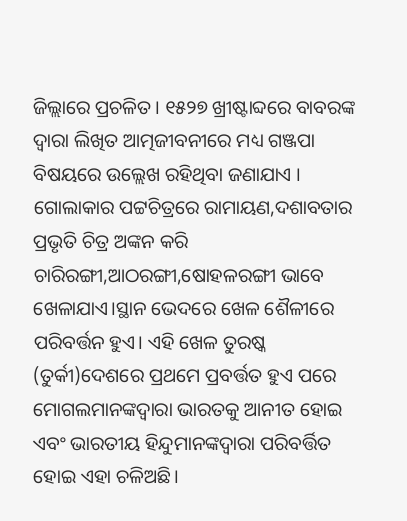ଜିଲ୍ଲାରେ ପ୍ରଚଳିତ। ୧୫୨୭ ଖ୍ରୀଷ୍ଟାବ୍ଦରେ ବାବରଙ୍କ ଦ୍ୱାରା ଲିଖିତ ଆତ୍ମଜୀବନୀରେ ମଧ୍ୟ ଗଞ୍ଜପା ବିଷୟରେ ଉଲ୍ଲେଖ ରହିଥିବା ଜଣାଯାଏ । ଗୋଲାକାର ପଟ୍ଟଚିତ୍ରରେ ରାମାୟଣ,ଦଶାବତାର ପ୍ରଭୃତି ଚିତ୍ର ଅଙ୍କନ କରି ଚାରିରଙ୍ଗୀ,ଆଠରଙ୍ଗୀ,ଷୋହଳରଙ୍ଗୀ ଭାବେ ଖେଳାଯାଏ।ସ୍ଥାନ ଭେଦରେ ଖେଳ ଶୈଳୀରେ ପରିବର୍ତ୍ତନ ହୁଏ। ଏହି ଖେଳ ତୁରଷ୍କ (ତୁର୍କୀ)ଦେଶରେ ପ୍ରଥମେ ପ୍ରବର୍ତ୍ତତ ହୁଏ ପରେ ମୋଗଲମାନଙ୍କଦ୍ୱାରା ଭାରତକୁ ଆନୀତ ହୋଇ ଏବଂ ଭାରତୀୟ ହିନ୍ଦୁମାନଙ୍କଦ୍ୱାରା ପରିବର୍ତ୍ତିତ ହୋଇ ଏହା ଚଳିଅଛି।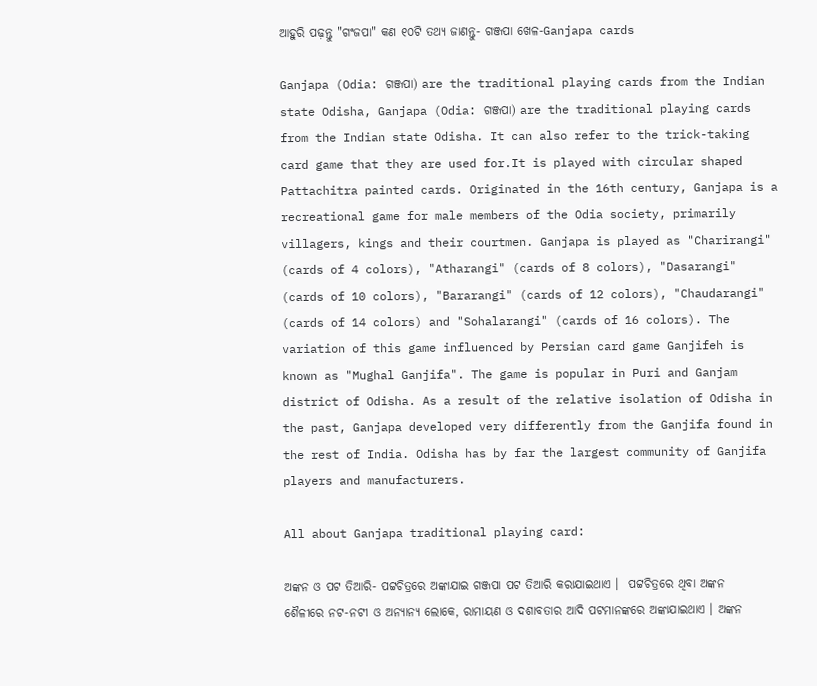ଆହୁରି ପଢ଼ନ୍ତୁ "ଗଂଜପା" କଣ ୧୦ଟି ତଥ୍ୟ ଜାଣନ୍ତୁ- ଗଞ୍ଜପା ଖେଳ-Ganjapa cards

Ganjapa (Odia: ଗଞ୍ଜପା) are the traditional playing cards from the Indian state Odisha, Ganjapa (Odia: ଗଞ୍ଜପା) are the traditional playing cards from the Indian state Odisha. It can also refer to the trick-taking card game that they are used for.It is played with circular shaped Pattachitra painted cards. Originated in the 16th century, Ganjapa is a recreational game for male members of the Odia society, primarily villagers, kings and their courtmen. Ganjapa is played as "Charirangi" (cards of 4 colors), "Atharangi" (cards of 8 colors), "Dasarangi" (cards of 10 colors), "Bararangi" (cards of 12 colors), "Chaudarangi" (cards of 14 colors) and "Sohalarangi" (cards of 16 colors). The variation of this game influenced by Persian card game Ganjifeh is known as "Mughal Ganjifa". The game is popular in Puri and Ganjam district of Odisha. As a result of the relative isolation of Odisha in the past, Ganjapa developed very differently from the Ganjifa found in the rest of India. Odisha has by far the largest community of Ganjifa players and manufacturers.

All about Ganjapa traditional playing card:

ଅଙ୍କନ ଓ ପଟ ତିଆରି- ପଟ୍ଟଚିତ୍ରରେ ଅଙ୍କାଯାଇ ଗଞ୍ଜପା ପଟ ତିଆରି କରାଯାଇଥାଏ ।  ପଟ୍ଟଚିତ୍ରରେ ଥିବା ଅଙ୍କନ ଶୈଳୀରେ ନଟ-ନଟୀ ଓ ଅନ୍ୟାନ୍ୟ ଲୋକେ, ରାମାୟଣ ଓ ଦଶାବତାର ଆଦି ପଟମାନଙ୍କରେ ଅଙ୍କାଯାଇଥାଏ । ଅଙ୍କନ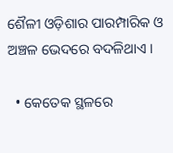ଶୈଳୀ ଓଡ଼ିଶାର ପାରମ୍ପାରିକ ଓ ଅଞ୍ଚଳ ଭେଦରେ ବଦଳିଥାଏ ।

  • କେତେକ ସ୍ଥଳରେ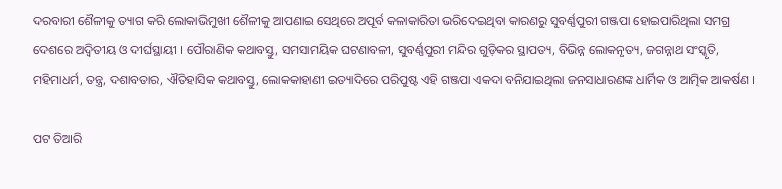ଦରବାରୀ ଶୈଳୀକୁ ତ୍ୟାଗ କରି ଲୋକାଭିମୁଖୀ ଶୈଳୀକୁ ଆପଣାଇ ସେଥିରେ ଅପୂର୍ବ କଳାକାରିତା ଭରିଦେଇଥିବା କାରଣରୁ ସୁବର୍ଣ୍ଣପୁରୀ ଗଞ୍ଜପା ହୋଇପାରିଥିଲା ସମଗ୍ର ଦେଶରେ ଅଦ୍ୱିତୀୟ ଓ ଦୀର୍ଘସ୍ଥାୟୀ । ପୌରାଣିକ କଥାବସ୍ତୁ, ସମସାମୟିକ ଘଟଣାବଳୀ, ସୁବର୍ଣ୍ଣପୁରୀ ମନ୍ଦିର ଗୁଡ଼ିକର ସ୍ଥାପତ୍ୟ, ବିଭିନ୍ନ ଲୋକନୃତ୍ୟ, ଜଗନ୍ନାଥ ସଂସ୍କୃତି, ମହିମାଧର୍ମ, ତନ୍ତ୍ର, ଦଶାବତାର, ଐତିହାସିକ କଥାବସ୍ତୁ, ଲୋକକାହାଣୀ ଇତ୍ୟାଦିରେ ପରିପୁଷ୍ଟ ଏହି ଗଞ୍ଜପା ଏକଦା ବନିଯାଇଥିଲା ଜନସାଧାରଣଙ୍କ ଧାର୍ମିକ ଓ ଆତ୍ମିକ ଆକର୍ଷଣ ।

ପଟ ତିଆରି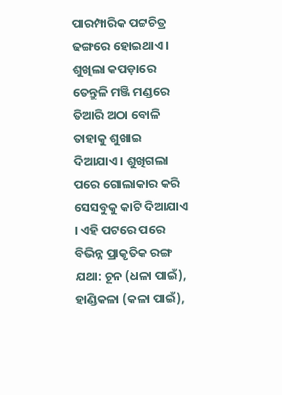ପାରମ୍ପାରିକ ପଟ୍ଟଚିତ୍ର ଢଙ୍ଗରେ ହୋଇଥାଏ । ଶୁଖିଲା କପଡ଼ାରେ ତେନ୍ତୁଳି ମଞ୍ଜି ମଣ୍ଡରେ ତିଆରି ଅଠା ବୋଳି ତାହାକୁ ଶୁଖାଇ ଦିଆଯାଏ । ଶୁଖିଗଲା ପରେ ଗୋଲାକାର କରି ସେସବୁକୁ କାଟି ଦିଆଯାଏ । ଏହି ପଟରେ ପରେ ବିଭିନ୍ନ ପ୍ରାକୃତିକ ରଙ୍ଗ ଯଥା: ଚୂନ (ଧଳା ପାଇଁ), ହାଣ୍ଡିକଳା (କଳା ପାଇଁ),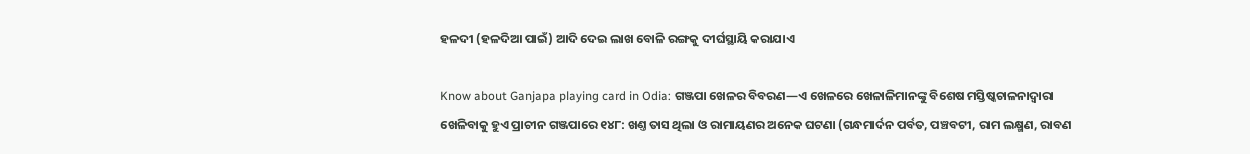ହଳଦୀ (ହଳଦିଆ ପାଇଁ) ଆଦି ଦେଇ ଲାଖ ବୋଳି ରଙ୍ଗକୁ ଦୀର୍ଘସ୍ଥାୟି କରାଯାଏ

Know about Ganjapa playing card in Odia: ଗଞ୍ଜପା ଖେଳର ବିବରଣ—ଏ ଖେଳରେ ଖେଳାଳିମାନଙ୍କୁ ବିଶେଷ ମସ୍ତିଷ୍କଚାଳନାଦ୍ୱାରା ଖେଳିବାକୁ ହୁଏ ପ୍ରାଚୀନ ଗଞ୍ଜପାରେ ୧୪୮: ଖଣ୍ତ ତାସ ଥିଲା ଓ ରାମାୟଣର ଅନେକ ଘଟଣା (ଗନ୍ଧମାର୍ଦନ ପର୍ବତ, ପଞ୍ଚବଟୀ, ରାମ ଲକ୍ଷ୍ମଣ, ରାବଣ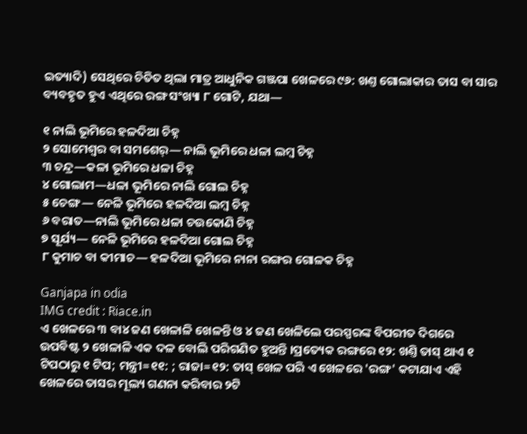ଇତ୍ୟାଦି) ସେଥିରେ ଚିତିତ ଥିଲା ମାତ୍ର ଆଧୁନିକ ଗଞ୍ଜପା ଖେଳରେ ୯୬: ଖଣ୍ତ ଗୋଲାକାର ତାସ ବା ସାର ବ୍ୟବହୃତ ହୁଏ ଏଥିରେ ରଙ୍ଗ ସଂଖ୍ୟା ୮ ଗୋଟି, ଯଥା—

୧ ନାଲି ଭୂମିରେ ହଳଦିଆ ଚିହ୍ନ
୨ ସୋମେଶ୍ୱର ବା ସମଶେର୍— ନାଲି ଭୂମିରେ ଧଳା ଲମ୍ୱ ଚିହ୍ନ
୩ ଚନ୍ଦ୍ର—କଳା ଭୂମିରେ ଧଳା ଚିହ୍ନ
୪ ଗୋଲାମ—ଧଳା ଭୂମିରେ ନାଲି ଗୋଲ ଚିହ୍ନ
୫ ଚେଙ୍ଗ— ନେଳି ଭୂମିରେ ହଳଦିଆ ଲମ୍ୱ ଚିହ୍ନ
୬ ବରାତ—ନାଲି ଭୂମିରେ ଧଳା ଚଉକୋଣି ଚିହ୍ନ
୭ ସୂର୍ଯ୍ୟ— ନେଳି ଭୂମିରେ ହଳଦିଆ ଗୋଲ ଚିହ୍ନ
୮ କୁମାଚ ବା କୀମାଚ— ହଳଦିଆ ଭୂମିରେ ନାନା ରଙ୍ଗର ଗୋଳକ ଚିହ୍ନ

Ganjapa in odia
IMG credit : Riace.in
ଏ ଖେଳରେ ୩ ବା୪ ଜଣ ଖେଳାଳି ଖେଳନ୍ତି ଓ ୪ ଜଣ ଖେଳିଲେ ପରସ୍ପରଙ୍କ ବିପରୀତ ଦିଗରେ ଉପବିଷ୍ଟ ୨ ଖେଳାଳି ଏକ ଦଳ ବୋଲି ପରିଗଣିତ ହୁଅନ୍ତି ।ପ୍ରତ୍ୟେକ ରଙ୍ଗରେ ୧୨: ଖଣ୍ତି ତାସ୍ ଥାଏ ୧ ଟିପଠାରୁ ୧ ଟିପ; ମନ୍ତ୍ରୀ=୧୧: ; ରାଜା=୧୨: ତାସ୍ ଖେଳ ପରି ଏ ଖେଳରେ 'ରଙ୍ଗ' କଟାଯାଏ ଏହି ଖେଳରେ ତାସର ମୂଲ୍ୟ ଗଣନା କରିବାର ୨ଟି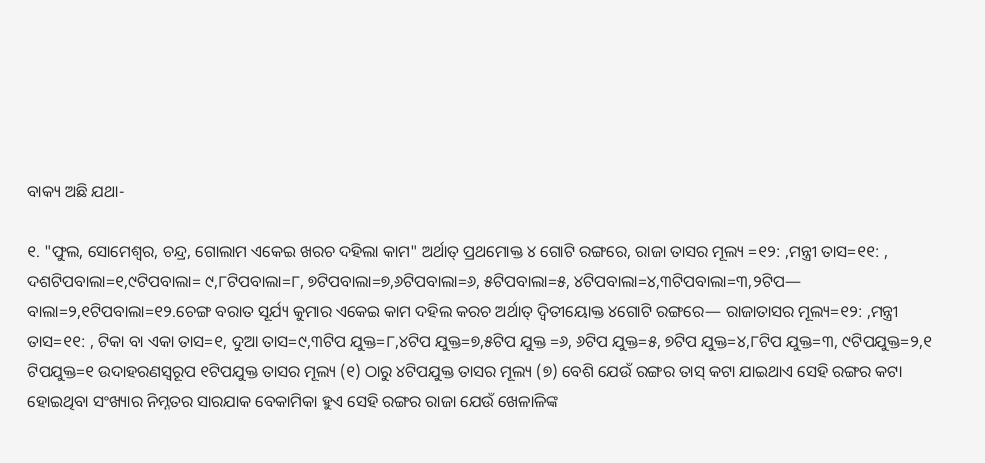ବାକ୍ୟ ଅଛି ଯଥା-

୧. "ଫୁଲ, ସୋମେଶ୍ୱର, ଚନ୍ଦ୍ର, ଗୋଲାମ ଏକେଇ ଖରଚ ଦହିଲା କାମ" ଅର୍ଥାତ୍ ପ୍ରଥମୋକ୍ତ ୪ ଗୋଟି ରଙ୍ଗରେ, ରାଜା ତାସର ମୂଲ୍ୟ =୧୨: ,ମନ୍ତ୍ରୀ ତାସ=୧୧: , ଦଶଟିପବାଲା=୧,୯ଟିପବାଲା= ୯,୮ଟିପବାଲା=୮, ୭ଟିପବାଲା=୭,୬ଟିପବାଲା=୬, ୫ଟିପବାଲା=୫, ୪ଟିପବାଲା=୪,୩ଟିପବାଲା=୩,୨ଟିପ— ବାଲା=୨,୧ଟିପବାଲା=୧୨.ଚେଙ୍ଗ ବରାତ ସୂର୍ଯ୍ୟ କୁମାର ଏକେଇ କାମ ଦହିଲ କରଚ ଅର୍ଥାତ୍ ଦ୍ୱିତୀୟୋକ୍ତ ୪ଗୋଟି ରଙ୍ଗରେ— ରାଜାତାସର ମୂଲ୍ୟ=୧୨: ,ମନ୍ତ୍ରୀ ତାସ=୧୧: , ଟିକା ବା ଏକା ତାସ=୧, ଦୁଆ ତାସ=୯,୩ଟିପ ଯୁକ୍ତ=୮,୪ଟିପ ଯୁକ୍ତ=୭,୫ଟିପ ଯୁକ୍ତ =୬, ୬ଟିପ ଯୁକ୍ତ=୫, ୭ଟିପ ଯୁକ୍ତ=୪,୮ଟିପ ଯୁକ୍ତ=୩, ୯ଟିପଯୁକ୍ତ=୨,୧ ଟିପଯୁକ୍ତ=୧ ଉଦାହରଣସ୍ୱରୂପ ୧ଟିପଯୁକ୍ତ ତାସର ମୂଲ୍ୟ (୧) ଠାରୁ ୪ଟିପଯୁକ୍ତ ତାସର ମୂଲ୍ୟ (୭) ବେଶି ଯେଉଁ ରଙ୍ଗର ତାସ୍ କଟା ଯାଇଥାଏ ସେହି ରଙ୍ଗର କଟା ହୋଇଥିବା ସଂଖ୍ୟାର ନିମ୍ନତର ସାରଯାକ ବେକାମିକା ହୁଏ ସେହି ରଙ୍ଗର ରାଜା ଯେଉଁ ଖେଳାଳିଙ୍କ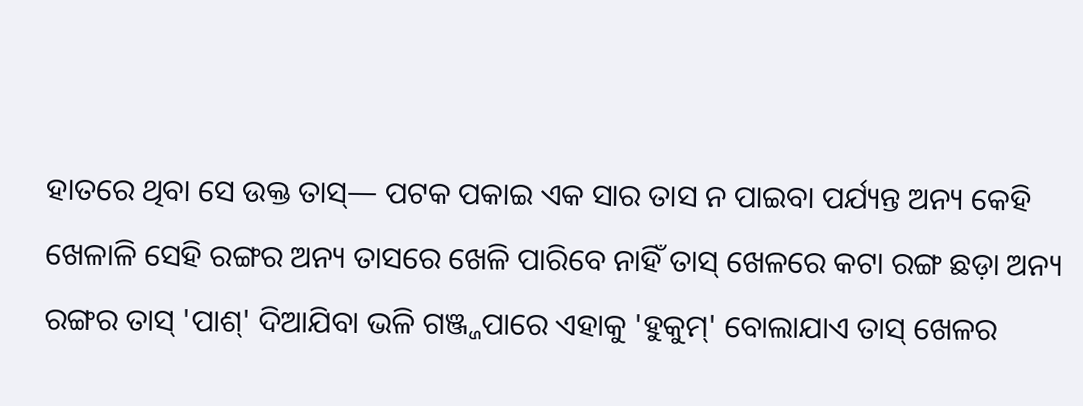ହାତରେ ଥିବା ସେ ଉକ୍ତ ତାସ୍— ପଟକ ପକାଇ ଏକ ସାର ତାସ ନ ପାଇବା ପର୍ଯ୍ୟନ୍ତ ଅନ୍ୟ କେହି ଖେଳାଳି ସେହି ରଙ୍ଗର ଅନ୍ୟ ତାସରେ ଖେଳି ପାରିବେ ନାହିଁ ତାସ୍ ଖେଳରେ କଟା ରଙ୍ଗ ଛଡ଼ା ଅନ୍ୟ ରଙ୍ଗର ତାସ୍ 'ପାଶ୍' ଦିଆଯିବା ଭଳି ଗଞ୍ଜ୍ଜପାରେ ଏହାକୁ 'ହୁକୁମ୍' ବୋଲାଯାଏ ତାସ୍ ଖେଳର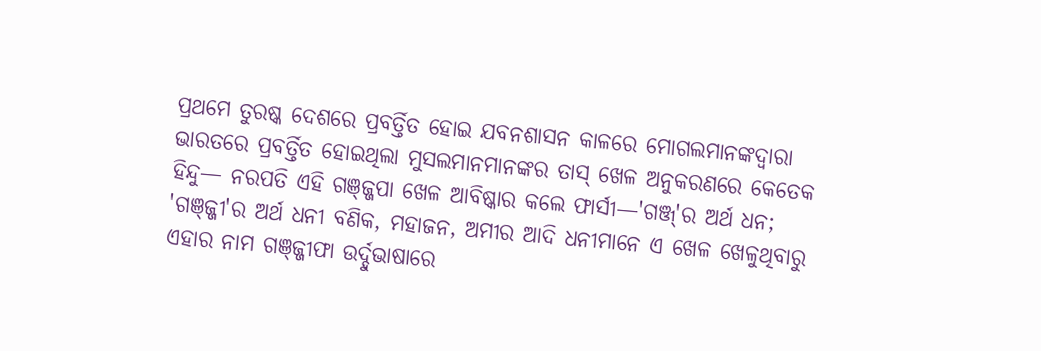ପ୍ରଥମେ ତୁରଷ୍କ ଦେଶରେ ପ୍ରବର୍ତ୍ତିତ ହୋଇ ଯବନଶାସନ କାଳରେ ମୋଗଲମାନଙ୍କଦ୍ୱାରା ଭାରତରେ ପ୍ରବର୍ତ୍ତିତ ହୋଇଥିଲା ମୁସଲମାନମାନଙ୍କର ତାସ୍ ଖେଳ ଅନୁକରଣରେ କେତେକ ହିନ୍ଦୁ— ନରପତି ଏହି ଗଞ୍ଜ୍ଜପା ଖେଳ ଆବିଷ୍କାର କଲେ ଫାର୍ସୀ—'ଗଞ୍ଜ୍'ର ଅର୍ଥ ଧନ; 'ଗଞ୍ଜ୍ଜୀ'ର ଅର୍ଥ ଧନୀ ବଣିକ, ମହାଜନ, ଅମୀର ଆଦି ଧନୀମାନେ ଏ ଖେଳ ଖେଳୁଥିବାରୁ ଏହାର ନାମ ଗଞ୍ଜ୍ଜୀଫା ଉର୍ଦ୍ଦୁଭାଷାରେ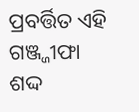ପ୍ରବର୍ତ୍ତିତ ଏହି ଗଞ୍ଜ୍ଜୀଫା ଶଦ୍ଦ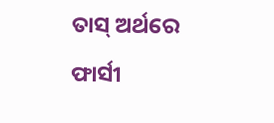ତାସ୍ ଅର୍ଥରେ ଫାର୍ସୀ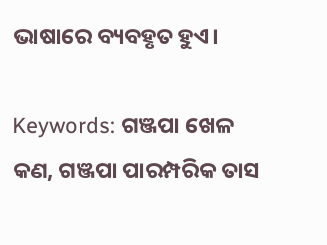ଭାଷାରେ ବ୍ୟବହୃତ ହୁଏ।

Keywords: ଗଞ୍ଜପା ଖେଳ କଣ, ଗଞ୍ଜପା ପାରମ୍ପରିକ ତାସ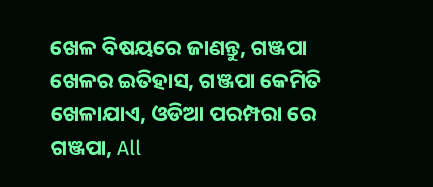ଖେଳ ବିଷୟରେ ଜାଣନ୍ତୁ, ଗଞ୍ଜପା ଖେଳର ଇତିହାସ, ଗଞ୍ଜପା କେମିତି ଖେଳାଯାଏ, ଓଡିଆ ପରମ୍ପରା ରେ ଗଞ୍ଜପା, All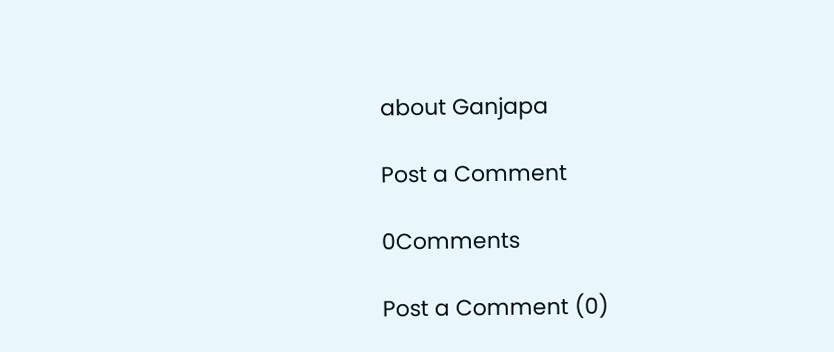about Ganjapa

Post a Comment

0Comments

Post a Comment (0)